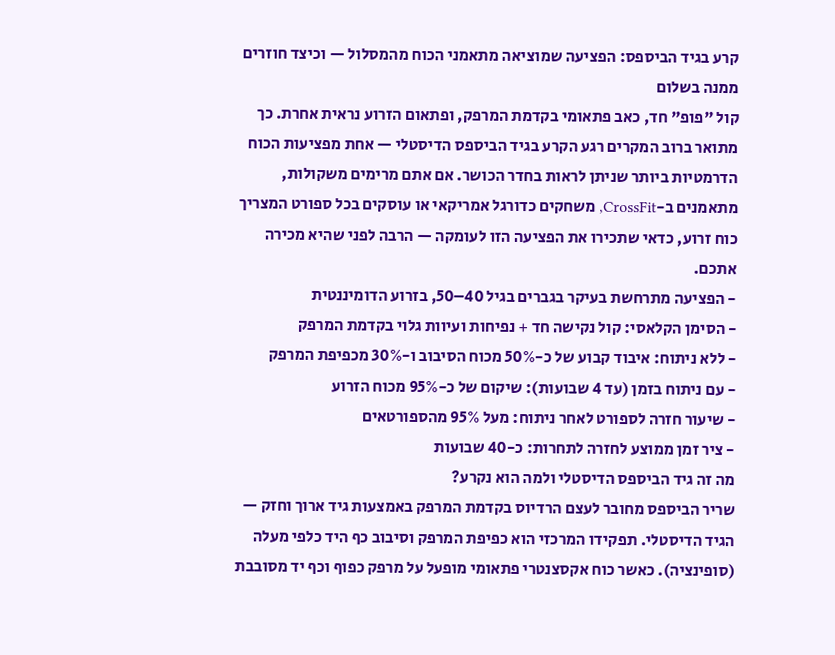קרע בגיד הביספס: הפציעה שמוציאה מתאמני הכוח מהמסלול — וכיצד חוזרים ממנה בשלום
קול "פופ" חד, כאב פתאומי בקדמת המרפק, ופתאום הזרוע נראית אחרת. כך מתואר ברוב המקרים רגע הקרע בגיד הביספס הדיסטלי — אחת מפציעות הכוח הדרמטיות ביותר שניתן לראות בחדר הכושר. אם אתם מרימים משקולות, מתאמנים ב-CrossFit, משחקים כדורגל אמריקאי או עוסקים בכל ספורט המצריך כוח זרוע, כדאי שתכירו את הפציעה הזו לעומקה — הרבה לפני שהיא מכירה אתכם.
- הפציעה מתרחשת בעיקר בגברים בגיל 40–50, בזרוע הדומיננטית
- הסימן הקלאסי: קול נקישה חד + נפיחות ועיוות גלוי בקדמת המרפק
- ללא ניתוח: איבוד קבוע של כ-50% מכוח הסיבוב ו-30% מכפיפת המרפק
- עם ניתוח בזמן (עד 4 שבועות): שיקום של כ-95% מכוח הזרוע
- שיעור חזרה לספורט לאחר ניתוח: מעל 95% מהספורטאים
- ציר זמן ממוצע לחזרה לתחרות: כ-40 שבועות
מה זה גיד הביספס הדיסטלי ולמה הוא נקרע?
שריר הביספס מחובר לעצם הרדיוס בקדמת המרפק באמצעות גיד ארוך וחזק — הגיד הדיסטלי. תפקידו המרכזי הוא כפיפת המרפק וסיבוב כף היד כלפי מעלה (סופינציה). כאשר כוח אקסצנטרי פתאומי מופעל על מרפק כפוף וכף יד מסובבת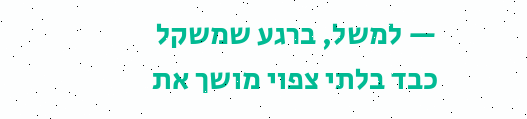— למשל, ברגע שמשקל כבד בלתי צפוי מושך את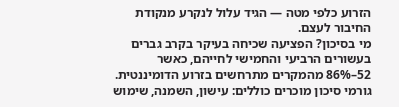הזרוע כלפי מטה — הגיד עלול לנקרע מנקודת החיבור לעצם.
מי בסיכון? הפציעה שכיחה בעיקר בקרב גברים בעשורים הרביעי והחמישי לחייהם, כאשר 52–86% מהמקרים מתרחשים בזרוע הדומיננטית. גורמי סיכון מוכרים כוללים: עישון, השמנה, שימוש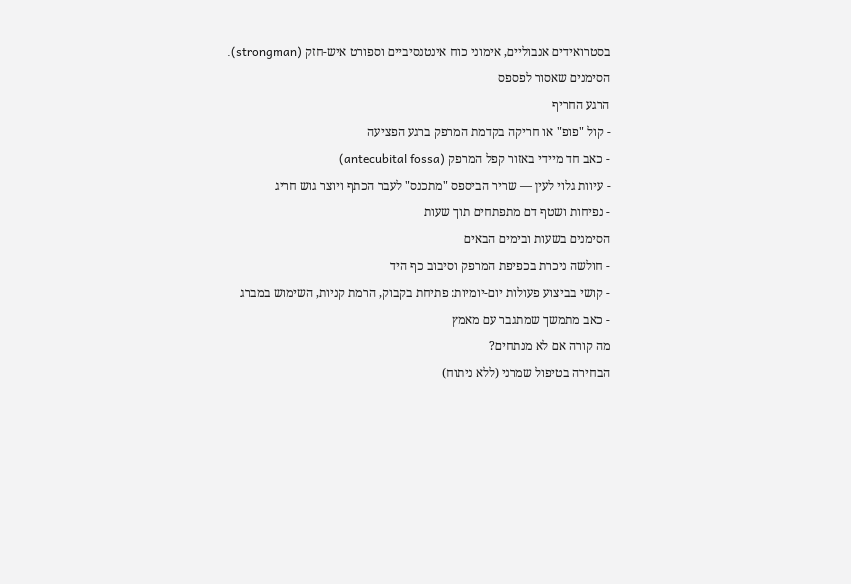בסטרואידים אנבוליים, אימוני כוח אינטנסיביים וספורט איש-חזק (strongman).
הסימנים שאסור לפספס
הרגע החריף
- קול "פופ" או חריקה בקדמת המרפק ברגע הפציעה
- כאב חד מיידי באזור קפל המרפק (antecubital fossa)
- עיוות גלוי לעין — שריר הביספס "מתכנס" לעבר הכתף ויוצר גוש חריג
- נפיחות ושטף דם מתפתחים תוך שעות
הסימנים בשעות ובימים הבאים
- חולשה ניכרת בכפיפת המרפק וסיבוב כף היד
- קושי בביצוע פעולות יום-יומיות: פתיחת בקבוק, הרמת קניות, השימוש במברג
- כאב מתמשך שמתגבר עם מאמץ
מה קורה אם לא מנתחים?
הבחירה בטיפול שמרני (ללא ניתוח)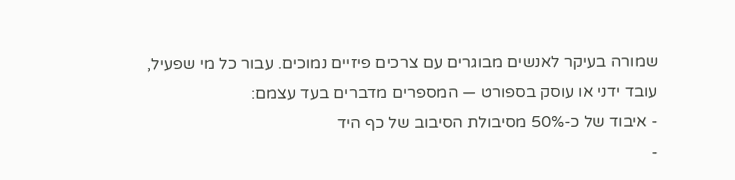שמורה בעיקר לאנשים מבוגרים עם צרכים פיזיים נמוכים. עבור כל מי שפעיל, עובד ידני או עוסק בספורט — המספרים מדברים בעד עצמם:
- איבוד של כ-50% מסיבולת הסיבוב של כף היד
-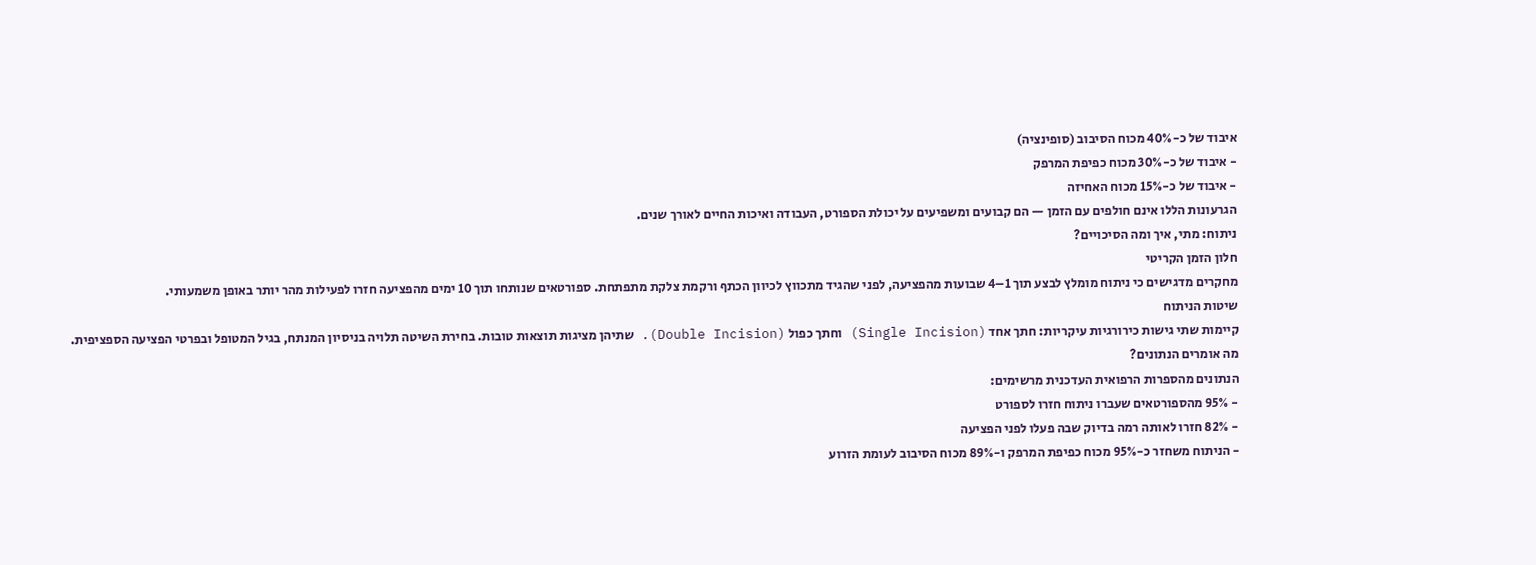איבוד של כ-40% מכוח הסיבוב (סופינציה)
- איבוד של כ-30% מכוח כפיפת המרפק
- איבוד של כ-15% מכוח האחיזה
הגרעונות הללו אינם חולפים עם הזמן — הם קבועים ומשפיעים על יכולת הספורט, העבודה ואיכות החיים לאורך שנים.
ניתוח: מתי, איך ומה הסיכויים?
חלון הזמן הקריטי
מחקרים מדגישים כי ניתוח מומלץ לבצע תוך 1–4 שבועות מהפציעה, לפני שהגיד מתכווץ לכיוון הכתף ורקמת צלקת מתפתחת. ספורטאים שנותחו תוך 10 ימים מהפציעה חזרו לפעילות מהר יותר באופן משמעותי.
שיטות הניתוח
קיימות שתי גישות כירורגיות עיקריות: חתך אחד (Single Incision) וחתך כפול (Double Incision). שתיהן מציגות תוצאות טובות. בחירת השיטה תלויה בניסיון המנתח, בגיל המטופל ובפרטי הפציעה הספציפית.
מה אומרים הנתונים?
הנתונים מהספרות הרפואית העדכנית מרשימים:
- 95% מהספורטאים שעברו ניתוח חזרו לספורט
- 82% חזרו לאותה רמה בדיוק שבה פעלו לפני הפציעה
- הניתוח משחזר כ-95% מכוח כפיפת המרפק ו-89% מכוח הסיבוב לעומת הזרוע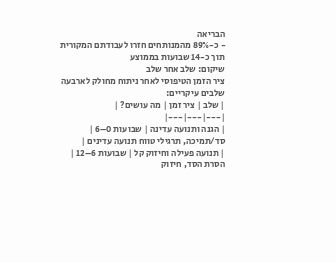הבריאה
- כ-89% מהמנותחים חזרו לעבודתם המקורית תוך כ-14 שבועות בממוצע
שיקום: שלב אחר שלב
ציר הזמן הטיפוסי לאחר ניתוח מחולק לארבעה שלבים עיקריים:
| שלב | ציר זמן | מה עושים? |
|---|---|---|
| הגנה ותנועה עדינה | שבועות 0–6 | סד/תמיכה, תרגילי טווח תנועה עדינים |
| תנועה פעילה וחיזוק קל | שבועות 6–12 | הסרת הסד, חיזוק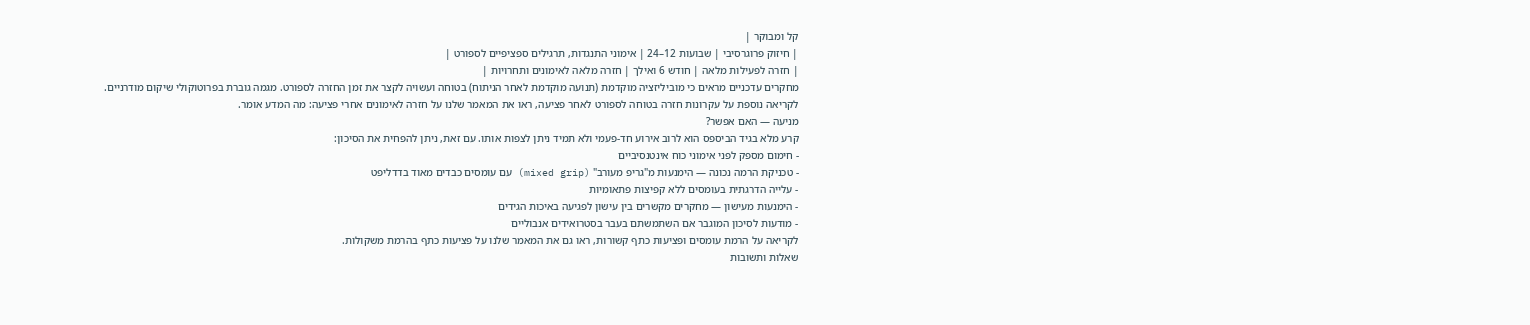קל ומבוקר |
| חיזוק פרוגרסיבי | שבועות 12–24 | אימוני התנגדות, תרגילים ספציפיים לספורט |
| חזרה לפעילות מלאה | חודש 6 ואילך | חזרה מלאה לאימונים ותחרויות |
מחקרים עדכניים מראים כי מוביליזציה מוקדמת (תנועה מוקדמת לאחר הניתוח) בטוחה ועשויה לקצר את זמן החזרה לספורט. מגמה גוברת בפרוטוקולי שיקום מודרניים.
לקריאה נוספת על עקרונות חזרה בטוחה לספורט לאחר פציעה, ראו את המאמר שלנו על חזרה לאימונים אחרי פציעה: מה המדע אומר.
מניעה — האם אפשר?
קרע מלא בגיד הביספס הוא לרוב אירוע חד-פעמי ולא תמיד ניתן לצפות אותו. עם זאת, ניתן להפחית את הסיכון:
- חימום מספק לפני אימוני כוח אינטנסיביים
- טכניקת הרמה נכונה — הימנעות מ"גריפ מעורב" (mixed grip) עם עומסים כבדים מאוד בדדליפט
- עלייה הדרגתית בעומסים ללא קפיצות פתאומיות
- הימנעות מעישון — מחקרים מקשרים בין עישון לפגיעה באיכות הגידים
- מודעות לסיכון המוגבר אם השתמשתם בעבר בסטרואידים אנבוליים
לקריאה על הרמת עומסים ופציעות כתף קשורות, ראו גם את המאמר שלנו על פציעות כתף בהרמת משקולות.
שאלות ותשובות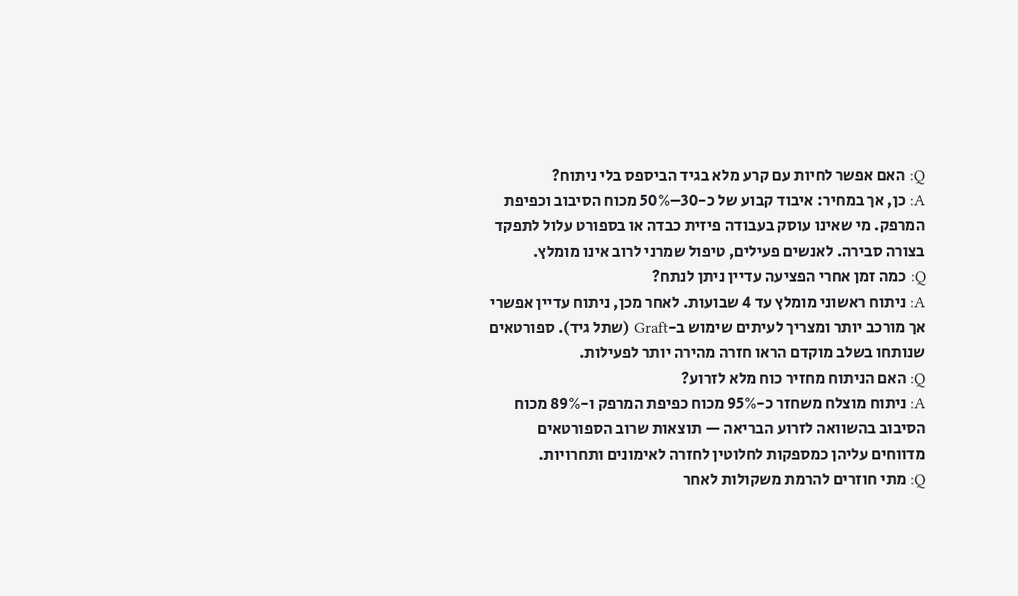Q: האם אפשר לחיות עם קרע מלא בגיד הביספס בלי ניתוח?
A: כן, אך במחיר: איבוד קבוע של כ-30–50% מכוח הסיבוב וכפיפת המרפק. מי שאינו עוסק בעבודה פיזית כבדה או בספורט עלול לתפקד בצורה סבירה. לאנשים פעילים, טיפול שמרני לרוב אינו מומלץ.
Q: כמה זמן אחרי הפציעה עדיין ניתן לנתח?
A: ניתוח ראשוני מומלץ עד 4 שבועות. לאחר מכן, ניתוח עדיין אפשרי אך מורכב יותר ומצריך לעיתים שימוש ב-Graft (שתל גיד). ספורטאים שנותחו בשלב מוקדם הראו חזרה מהירה יותר לפעילות.
Q: האם הניתוח מחזיר כוח מלא לזרוע?
A: ניתוח מוצלח משחזר כ-95% מכוח כפיפת המרפק ו-89% מכוח הסיבוב בהשוואה לזרוע הבריאה — תוצאות שרוב הספורטאים מדווחים עליהן כמספקות לחלוטין לחזרה לאימונים ותחרויות.
Q: מתי חוזרים להרמת משקולות לאחר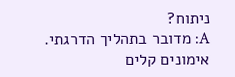ניתוח?
A: מדובר בתהליך הדרגתי. אימונים קלים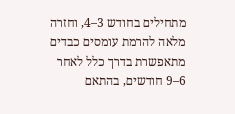מתחילים בחודש 3–4, וחזרה מלאה להרמת עומסים כבדים מתאפשרת בדרך כלל לאחר 6–9 חודשים, בהתאם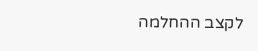לקצב ההחלמה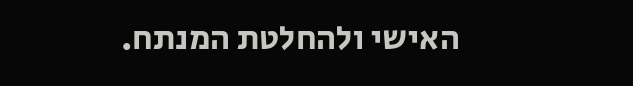האישי ולהחלטת המנתח.